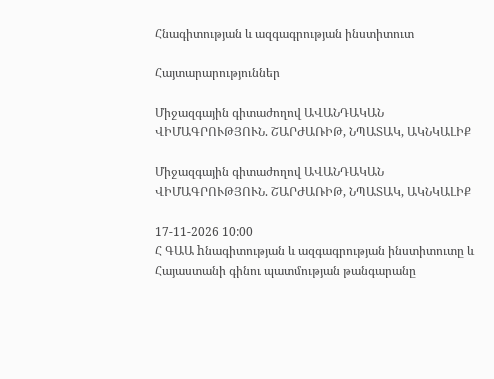Հնագիտության և ազգագրության ինստիտուտ

Հայտարարություններ

Միջազգային գիտաժողով ԱՎԱՆԴԱԿԱՆ ՎԻՄԱԳՐՈՒԹՅՈՒՆ. ՇԱՐԺԱՌԻԹ, ՆՊԱՏԱԿ, ԱԿՆԿԱԼԻՔ

Միջազգային գիտաժողով ԱՎԱՆԴԱԿԱՆ ՎԻՄԱԳՐՈՒԹՅՈՒՆ. ՇԱՐԺԱՌԻԹ, ՆՊԱՏԱԿ, ԱԿՆԿԱԼԻՔ

17-11-2026 10:00
Հ ԳԱԱ hնագիտության և ազգագրության ինստիտուտը և Հայաստանի գինու պատմության թանգարանը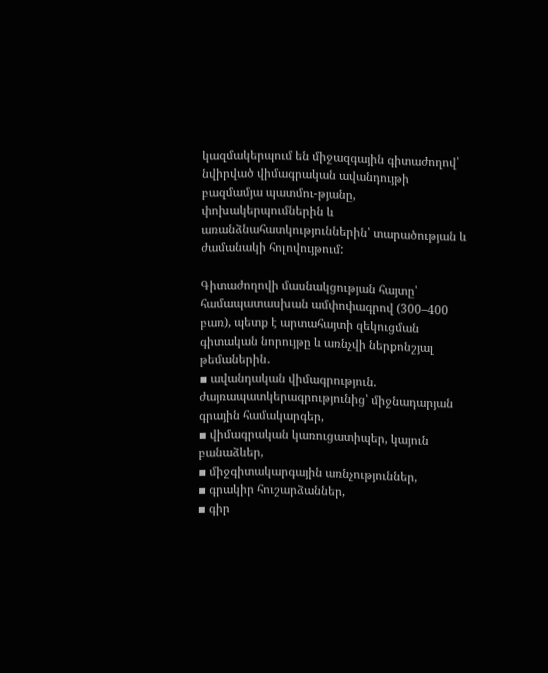կազմակերպում են միջազգային գիտաժողով՝ նվիրված վիմագրական ավանդույթի բազմամյա պատմու-թյանը, փոխակերպումներին և առանձնահատկություններին՝ տարածության և ժամանակի հոլովույթում:

Գիտաժողովի մասնակցության հայտը՝ համապատասխան ամփոփագրով (300–400 բառ), պետք է արտահայտի զեկուցման գիտական նորույթը և առնչվի ներքոնշյալ թեմաներին․
▪ ավանդական վիմագրություն. ժայռապատկերագրությունից՝ միջնադարյան գրային համակարգեր,
▪ վիմագրական կառուցատիպեր, կայուն բանաձևեր,
▪ միջգիտակարգային առնչություններ,
▪ գրակիր հուշարձաններ,
▪ գիր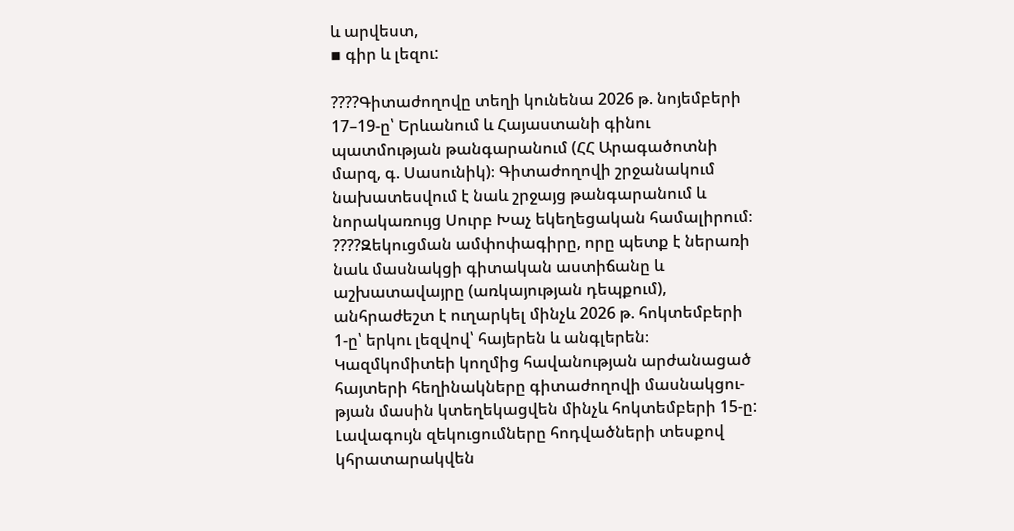և արվեստ,
▪ գիր և լեզու:

????Գիտաժողովը տեղի կունենա 2026 թ. նոյեմբերի 17–19-ը՝ Երևանում և Հայաստանի գինու պատմության թանգարանում (ՀՀ Արագածոտնի մարզ, գ. Սասունիկ)։ Գիտաժողովի շրջանակում նախատեսվում է նաև շրջայց թանգարանում և նորակառույց Սուրբ Խաչ եկեղեցական համալիրում։
????Զեկուցման ամփոփագիրը, որը պետք է ներառի նաև մասնակցի գիտական աստիճանը և աշխատավայրը (առկայության դեպքում), անհրաժեշտ է ուղարկել մինչև 2026 թ. հոկտեմբերի 1-ը՝ երկու լեզվով՝ հայերեն և անգլերեն։
Կազմկոմիտեի կողմից հավանության արժանացած հայտերի հեղինակները գիտաժողովի մասնակցու-թյան մասին կտեղեկացվեն մինչև հոկտեմբերի 15-ը: Լավագույն զեկուցումները հոդվածների տեսքով կհրատարակվեն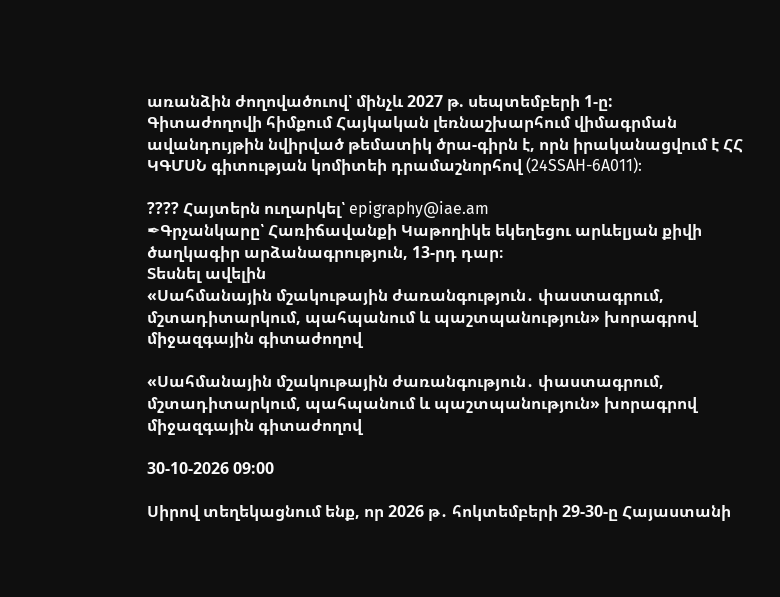առանձին ժողովածուով՝ մինչև 2027 թ. սեպտեմբերի 1-ը:
Գիտաժողովի հիմքում Հայկական լեռնաշխարհում վիմագրման ավանդույթին նվիրված թեմատիկ ծրա-գիրն է, որն իրականացվում է ՀՀ ԿԳՄՍՆ գիտության կոմիտեի դրամաշնորհով (24SSAH-6A011):

???? Հայտերն ուղարկել՝ epigraphy@iae.am
✒Գրչանկարը՝ Հառիճավանքի Կաթողիկե եկեղեցու արևելյան քիվի ծաղկագիր արձանագրություն, 13-րդ դար։
Տեսնել ավելին
«Սահմանային մշակութային ժառանգություն․ փաստագրում, մշտադիտարկում, պահպանում և պաշտպանություն» խորագրով միջազգային գիտաժողով

«Սահմանային մշակութային ժառանգություն․ փաստագրում, մշտադիտարկում, պահպանում և պաշտպանություն» խորագրով միջազգային գիտաժողով

30-10-2026 09:00

Սիրով տեղեկացնում ենք, որ 2026 թ․ հոկտեմբերի 29-30-ը Հայաստանի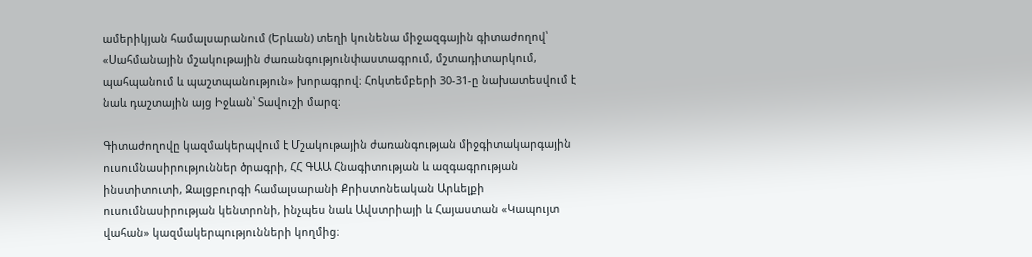ամերիկյան համալսարանում (Երևան) տեղի կունենա միջազգային գիտաժողով՝ «Սահմանային մշակութային ժառանգությունփաստագրում, մշտադիտարկում, պահպանում և պաշտպանություն» խորագրով։ Հոկտեմբերի 30-31-ը նախատեսվում է նաև դաշտային այց Իջևան՝ Տավուշի մարզ։

Գիտաժողովը կազմակերպվում է Մշակութային ժառանգության միջգիտակարգային ուսումնասիրություններ ծրագրի, ՀՀ ԳԱԱ Հնագիտության և ազգագրության ինստիտուտի, Զալցբուրգի համալսարանի Քրիստոնեական Արևելքի ուսումնասիրության կենտրոնի, ինչպես նաև Ավստրիայի և Հայաստան «Կապույտ վահան» կազմակերպությունների կողմից։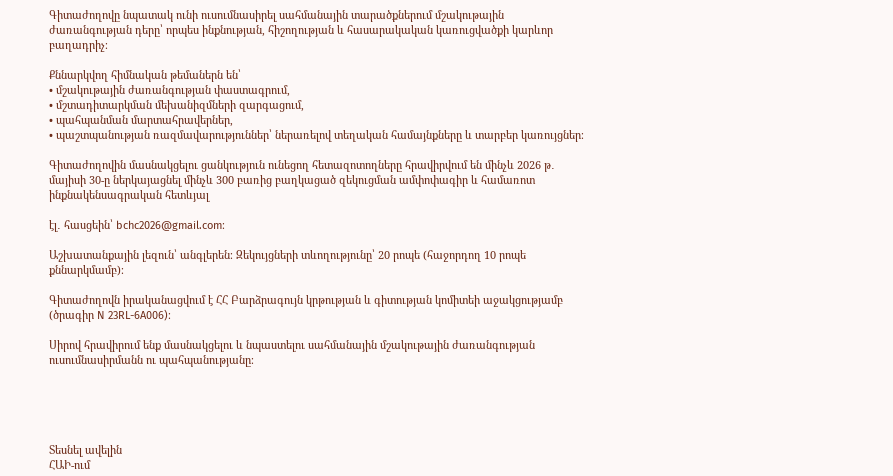Գիտաժողովը նպատակ ունի ուսումնասիրել սահմանային տարածքներում մշակութային ժառանգության դերը՝ որպես ինքնության, հիշողության և հասարակական կառուցվածքի կարևոր բաղադրիչ։

Քննարկվող հիմնական թեմաներն են՝
• մշակութային ժառանգության փաստագրում,
• մշտադիտարկման մեխանիզմների զարգացում,
• պահպանման մարտահրավերներ,
• պաշտպանության ռազմավարություններ՝ ներառելով տեղական համայնքները և տարբեր կառույցներ։

Գիտաժողովին մասնակցելու ցանկություն ունեցող հետազոտողները հրավիրվում են մինչև 2026 թ․ մայիսի 30-ը ներկայացնել մինչև 300 բառից բաղկացած զեկուցման ամփոփագիր և համառոտ ինքնակենսագրական հետևյալ

էլ․ հասցեին՝ bchc2026@gmail.com։

Աշխատանքային լեզուն՝ անգլերեն։ Զեկույցների տևողությունը՝ 20 րոպե (հաջորդող 10 րոպե քննարկմամբ)։

Գիտաժողովն իրականացվում է ՀՀ Բարձրագույն կրթության և գիտության կոմիտեի աջակցությամբ (ծրագիր N 23RL-6A006)։

Սիրով հրավիրում ենք մասնակցելու և նպաստելու սահմանային մշակութային ժառանգության ուսումնասիրմանն ու պահպանությանը։





Տեսնել ավելին
ՀԱԻ-ում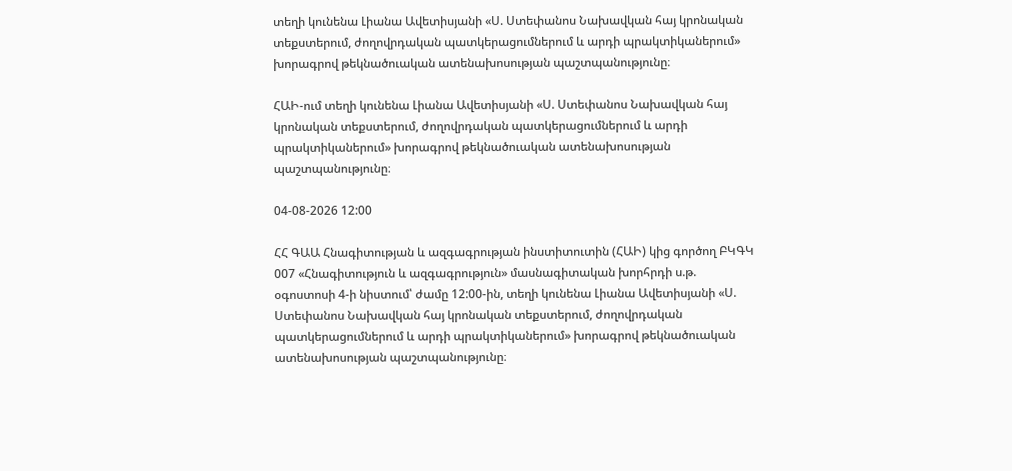տեղի կունենա Լիանա Ավետիսյանի «Ս. Ստեփանոս Նախավկան հայ կրոնական տեքստերում, ժողովրդական պատկերացումներում և արդի պրակտիկաներում» խորագրով թեկնածուական ատենախոսության պաշտպանությունը։

ՀԱԻ-ում տեղի կունենա Լիանա Ավետիսյանի «Ս. Ստեփանոս Նախավկան հայ կրոնական տեքստերում, ժողովրդական պատկերացումներում և արդի պրակտիկաներում» խորագրով թեկնածուական ատենախոսության պաշտպանությունը։

04-08-2026 12:00

ՀՀ ԳԱԱ Հնագիտության և ազգագրության ինստիտուտին (ՀԱԻ) կից գործող ԲԿԳԿ 007 «Հնագիտություն և ազգագրություն» մասնագիտական խորհրդի ս.թ. օգոստոսի 4-ի նիստում՝ ժամը 12:00-ին, տեղի կունենա Լիանա Ավետիսյանի «Ս. Ստեփանոս Նախավկան հայ կրոնական տեքստերում, ժողովրդական պատկերացումներում և արդի պրակտիկաներում» խորագրով թեկնածուական ատենախոսության պաշտպանությունը։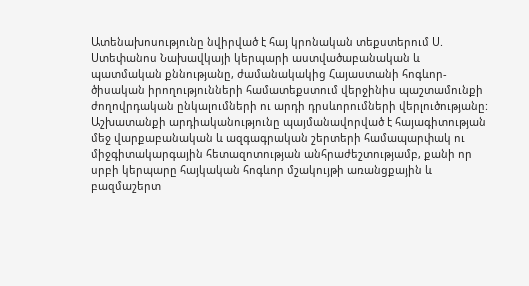Ատենախոսությունը նվիրված է հայ կրոնական տեքստերում Ս. Ստեփանոս Նախավկայի կերպարի աստվածաբանական և պատմական քննությանը, ժամանակակից Հայաստանի հոգևոր-ծիսական իրողությունների համատեքստում վերջինիս պաշտամունքի ժողովրդական ընկալումների ու արդի դրսևորումների վերլուծությանը: Աշխատանքի արդիականությունը պայմանավորված է հայագիտության մեջ վարքաբանական և ազգագրական շերտերի համապարփակ ու միջգիտակարգային հետազոտության անհրաժեշտությամբ, քանի որ սրբի կերպարը հայկական հոգևոր մշակույթի առանցքային և բազմաշերտ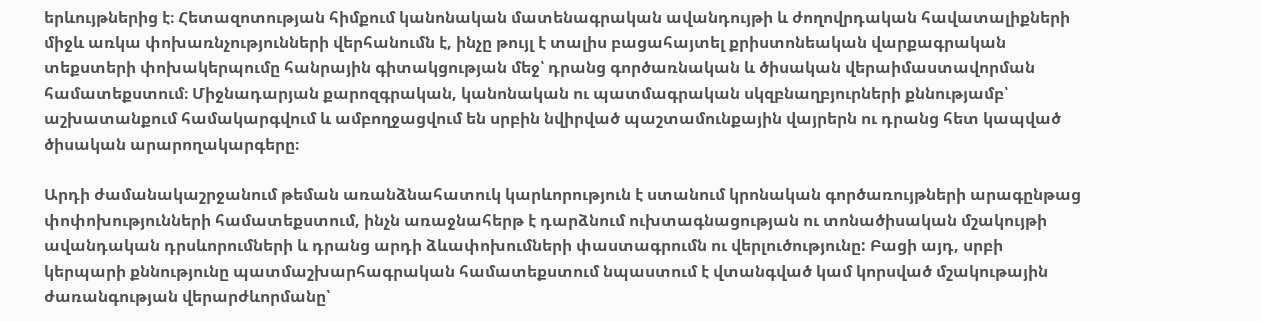երևույթներից է։ Հետազոտության հիմքում կանոնական մատենագրական ավանդույթի և ժողովրդական հավատալիքների միջև առկա փոխառնչությունների վերհանումն է, ինչը թույլ է տալիս բացահայտել քրիստոնեական վարքագրական տեքստերի փոխակերպումը հանրային գիտակցության մեջ՝ դրանց գործառնական և ծիսական վերաիմաստավորման համատեքստում։ Միջնադարյան քարոզգրական, կանոնական ու պատմագրական սկզբնաղբյուրների քննությամբ՝ աշխատանքում համակարգվում և ամբողջացվում են սրբին նվիրված պաշտամունքային վայրերն ու դրանց հետ կապված ծիսական արարողակարգերը։

Արդի ժամանակաշրջանում թեման առանձնահատուկ կարևորություն է ստանում կրոնական գործառույթների արագընթաց փոփոխությունների համատեքստում, ինչն առաջնահերթ է դարձնում ուխտագնացության ու տոնածիսական մշակույթի ավանդական դրսևորումների և դրանց արդի ձևափոխումների փաստագրումն ու վերլուծությունը: Բացի այդ, սրբի կերպարի քննությունը պատմաշխարհագրական համատեքստում նպաստում է վտանգված կամ կորսված մշակութային ժառանգության վերարժևորմանը՝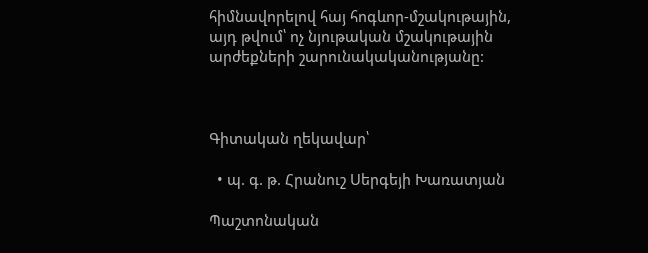հիմնավորելով հայ հոգևոր-մշակութային, այդ թվում՝ ոչ նյութական մշակութային արժեքների շարունակականությանը:



Գիտական ղեկավար՝

  • պ. գ. թ. Հրանուշ Սերգեյի Խառատյան

Պաշտոնական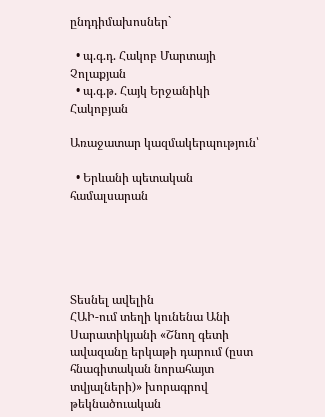ընդդիմախոսներ`

  • պ.գ.դ. Հակոբ Մարտայի Չոլաքյան
  • պ.գ.թ. Հայկ Երջանիկի Հակոբյան

Առաջատար կազմակերպություն՝

  • Երևանի պետական համալսարան





Տեսնել ավելին
ՀԱԻ-ում տեղի կունենա Անի Սարատիկյանի «Շնող գետի ավազանը երկաթի դարում (ըստ հնագիտական նորահայտ տվյալների)» խորագրով թեկնածուական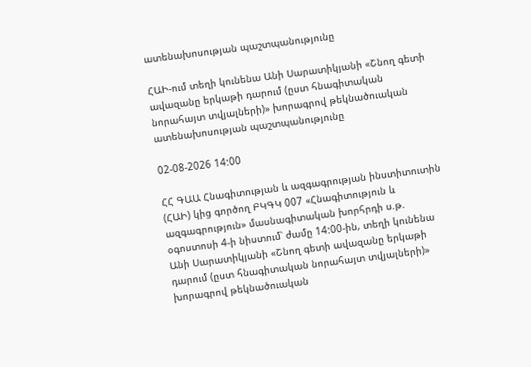ատենախոսության պաշտպանությունը

ՀԱԻ-ում տեղի կունենա Անի Սարատիկյանի «Շնող գետի ավազանը երկաթի դարում (ըստ հնագիտական նորահայտ տվյալների)» խորագրով թեկնածուական ատենախոսության պաշտպանությունը

02-08-2026 14:00

ՀՀ ԳԱԱ Հնագիտության և ազգագրության ինստիտուտին (ՀԱԻ) կից գործող ԲԿԳԿ 007 «Հնագիտություն և ազգագրություն» մասնագիտական խորհրդի ս.թ. օգոստոսի 4-ի նիստում՝ ժամը 14:00-ին, տեղի կունենա Անի Սարատիկյանի «Շնող գետի ավազանը երկաթի դարում (ըստ հնագիտական նորահայտ տվյալների)» խորագրով թեկնածուական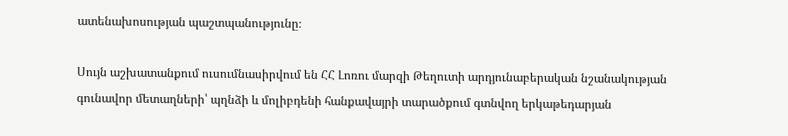ատենախոսության պաշտպանությունը։

Սույն աշխատանքում ուսումնասիրվում են ՀՀ Լոռու մարզի Թեղուտի արդյունաբերական նշանակության գունավոր մետաղների՝ պղնձի և մոլիբդենի հանքավայրի տարածքում գտնվող երկաթեդարյան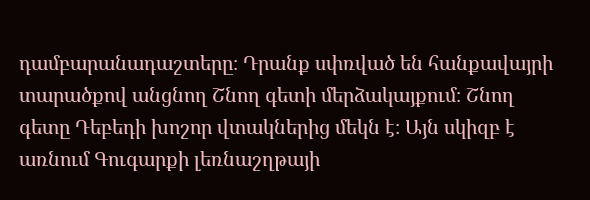դամբարանադաշտերը։ Դրանք սփռված են հանքավայրի տարածքով անցնող Շնող գետի մերձակայքում։ Շնող գետը Դեբեդի խոշոր վտակներից մեկն է։ Այն սկիզբ է առնում Գուգարքի լեռնաշղթայի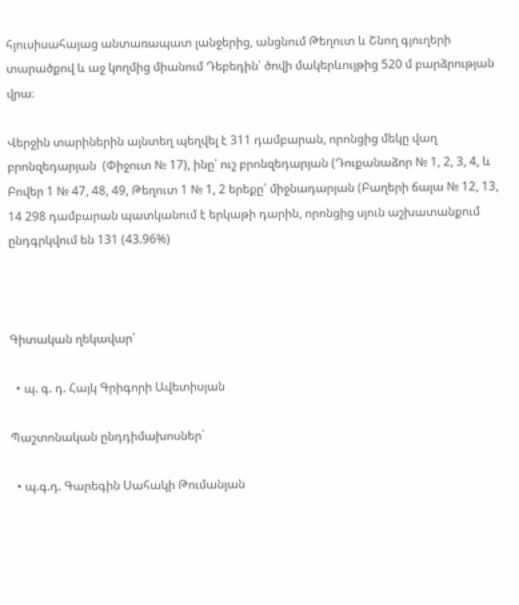հյուսիսահայաց անտառապատ լանջերից, անցնում Թեղուտ և Շնող գյուղերի տարածքով և աջ կողմից միանում Դեբեդին՝ ծովի մակերևույթից 520 մ բարձրության վրա։

Վերջին տարիներին այնտեղ պեղվել է 311 դամբարան, որոնցից մեկը վաղ բրոնզեդարյան  (Փիջուտ № 17), ինը՝ ուշ բրոնզեդարյան (Դուքանաձոր № 1, 2, 3, 4, և Բովեր 1 № 47, 48, 49, Թեղուտ 1 № 1, 2 երեքը՝ միջնադարյան (Բաղերի ճալա № 12, 13, 14 298 դամբարան պատկանում է երկաթի դարին, որոնցից սյուն աշխատանքում ընդգրկվում են 131 (43.96%)



Գիտական ղեկավար՝

  • պ. գ. դ. Հայկ Գրիգորի Ավետիսյան

Պաշտոնական ընդդիմախոսներ`

  • պ.գ.դ. Գարեգին Սահակի Թումանյան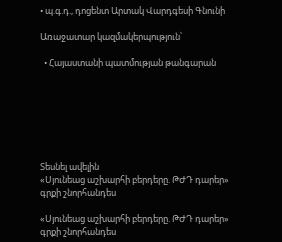• պ.գ.դ., դոցենտ Արտակ Վարդգեսի Գնունի

Առաջատար կազմակերպություն՝

  • Հայաստանի պատմության թանգարան







Տեսնել ավելին
«Սյունեաց աշխարհի բերդերը. ԹԺԴ դարեր» գրքի շնորհանդես

«Սյունեաց աշխարհի բերդերը. ԹԺԴ դարեր» գրքի շնորհանդես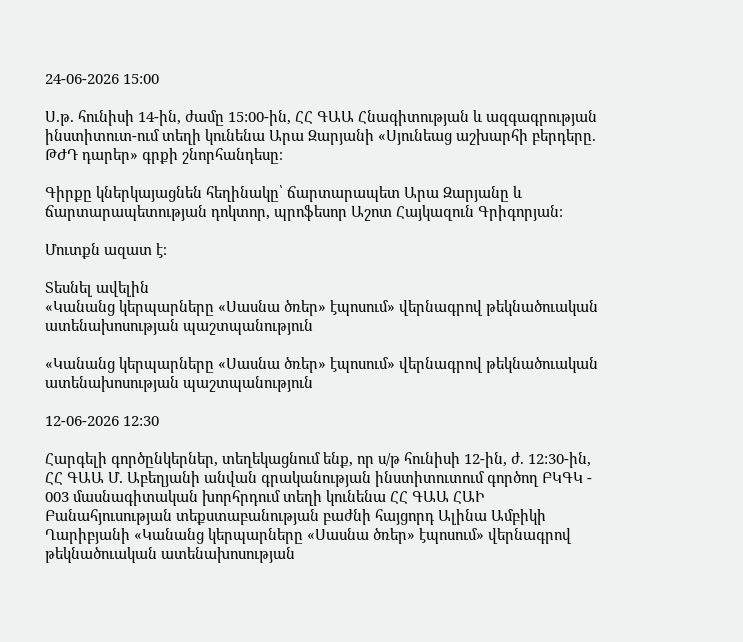24-06-2026 15:00

Ս.թ. հունիսի 14-ին, ժամը 15:00-ին, ՀՀ ԳԱԱ Հնագիտության և ազգագրության ինստիտուտ-ում տեղի կունենա Արա Զարյանի «Սյունեաց աշխարհի բերդերը. ԹԺԴ դարեր» գրքի շնորհանդեսը։

Գիրքը կներկայացնեն հեղինակը՝ ճարտարապետ Արա Զարյանը և ճարտարապետության դոկտոր, պրոֆեսոր Աշոտ Հայկազուն Գրիգորյան։

Մուտքն ազատ է։

Տեսնել ավելին
«Կանանց կերպարները «Սասնա ծռեր» էպոսում» վերնագրով թեկնածուական ատենախոսության պաշտպանություն

«Կանանց կերպարները «Սասնա ծռեր» էպոսում» վերնագրով թեկնածուական ատենախոսության պաշտպանություն

12-06-2026 12:30

Հարգելի գործընկերներ, տեղեկացնում ենք, որ ս/թ հունիսի 12-ին, ժ. 12:30-ին, ՀՀ ԳԱԱ Մ. Աբեղյանի անվան գրականության ինստիտուտում գործող ԲԿԳԿ - 003 մասնագիտական խորհրդում տեղի կունենա ՀՀ ԳԱԱ ՀԱԻ Բանահյուսության տեքստաբանության բաժնի հայցորդ Ալինա Ամբիկի Ղարիբյանի «Կանանց կերպարները «Սասնա ծռեր» էպոսում» վերնագրով թեկնածուական ատենախոսության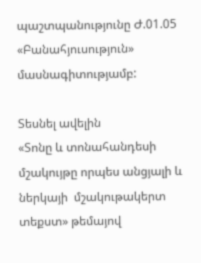պաշտպանությունը Ժ.01.05 «Բանահյուսություն» մասնագիտությամբ:

Տեսնել ավելին
«Տոնը և տոնահանդեսի մշակույթը որպես անցյալի և ներկայի  մշակութակերտ տեքստ» թեմայով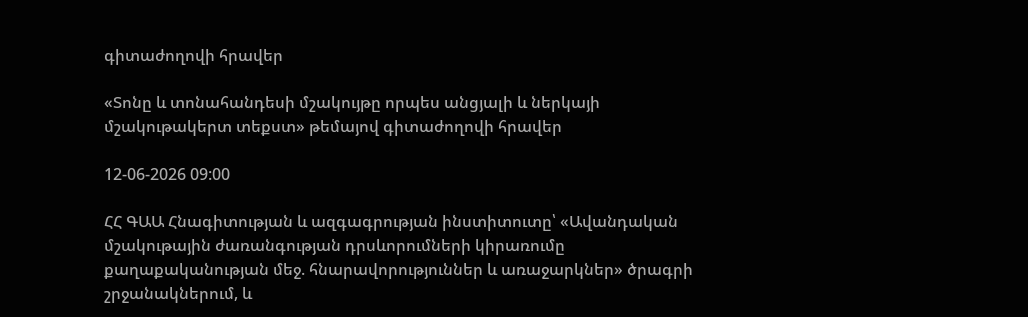գիտաժողովի հրավեր

«Տոնը և տոնահանդեսի մշակույթը որպես անցյալի և ներկայի  մշակութակերտ տեքստ» թեմայով գիտաժողովի հրավեր

12-06-2026 09:00

ՀՀ ԳԱԱ Հնագիտության և ազգագրության ինստիտուտը՝ «Ավանդական մշակութային ժառանգության դրսևորումների կիրառումը քաղաքականության մեջ. հնարավորություններ և առաջարկներ» ծրագրի շրջանակներում, և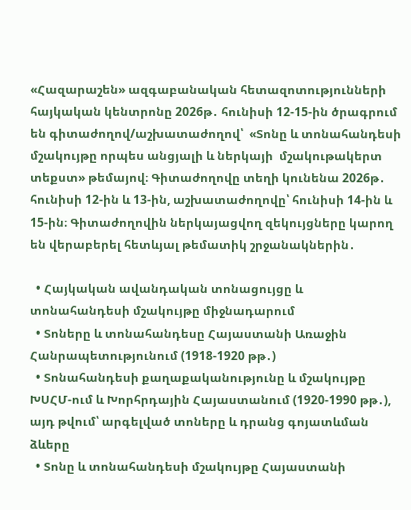«Հազարաշեն» ազգաբանական հետազոտությունների  հայկական կենտրոնը 2026թ․ հունիսի 12-15-ին ծրագրում են գիտաժողով/աշխատաժողով՝  «Տոնը և տոնահանդեսի մշակույթը որպես անցյալի և ներկայի  մշակութակերտ տեքստ» թեմայով։ Գիտաժողովը տեղի կունենա 2026թ․ հունիսի 12-ին և 13-ին, աշխատաժողովը՝ հունիսի 14-ին և 15-ին։ Գիտաժողովին ներկայացվող զեկույցները կարող են վերաբերել հետևյալ թեմատիկ շրջանակներին․

  • Հայկական ավանդական տոնացույցը և տոնահանդեսի մշակույթը միջնադարում
  • Տոները և տոնահանդեսը Հայաստանի Առաջին Հանրապետությունում (1918-1920 թթ․)
  • Տոնահանդեսի քաղաքականությունը և մշակույթը ԽՍՀՄ-ում և Խորհրդային Հայաստանում (1920-1990 թթ․), այդ թվում՝ արգելված տոները և դրանց գոյատևման ձևերը
  • Տոնը և տոնահանդեսի մշակույթը Հայաստանի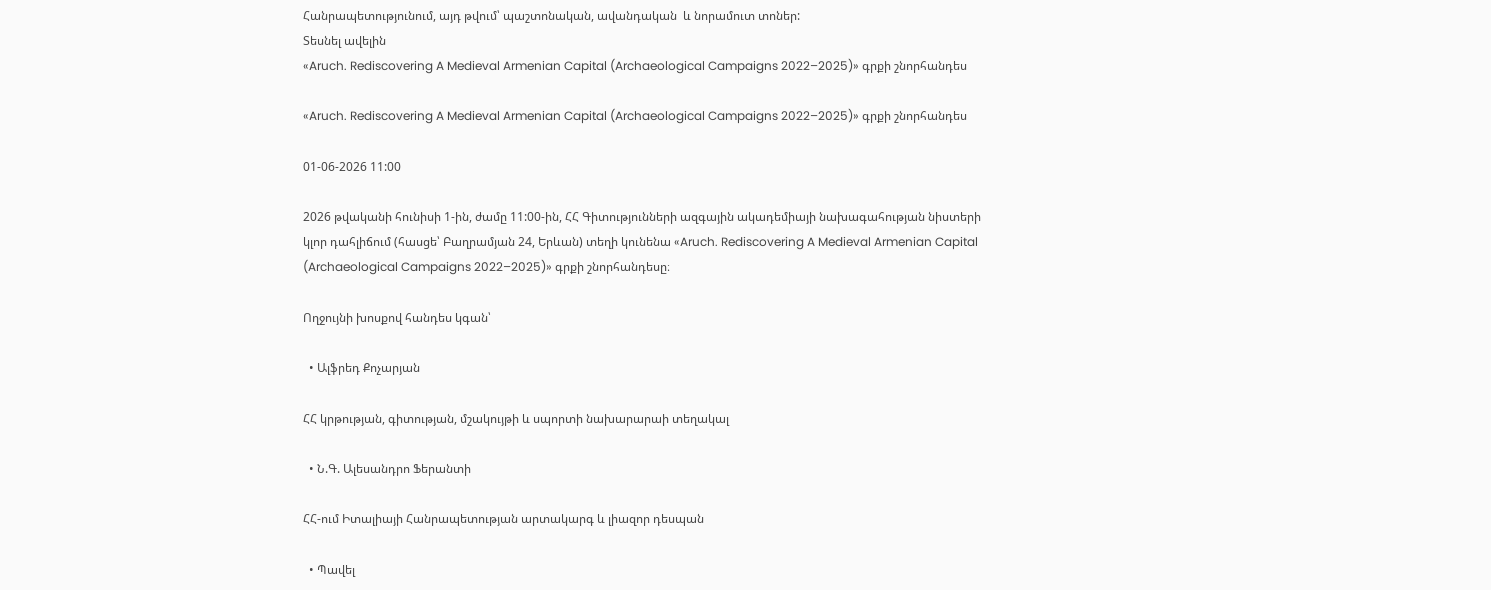Հանրապետությունում, այդ թվում՝ պաշտոնական, ավանդական  և նորամուտ տոներ:
Տեսնել ավելին
«Aruch. Rediscovering A Medieval Armenian Capital (Archaeological Campaigns 2022–2025)» գրքի շնորհանդես

«Aruch. Rediscovering A Medieval Armenian Capital (Archaeological Campaigns 2022–2025)» գրքի շնորհանդես

01-06-2026 11:00

2026 թվականի հունիսի 1-ին, ժամը 11:00-ին, ՀՀ Գիտությունների ազգային ակադեմիայի նախագահության նիստերի կլոր դահլիճում (հասցե՝ Բաղրամյան 24, Երևան) տեղի կունենա «Aruch. Rediscovering A Medieval Armenian Capital (Archaeological Campaigns 2022–2025)» գրքի շնորհանդեսը։

Ողջույնի խոսքով հանդես կգան՝

  • Ալֆրեդ Քոչարյան

ՀՀ կրթության, գիտության, մշակույթի և սպորտի նախարարաի տեղակալ

  • Ն.Գ. Ալեսանդրո Ֆերանտի

ՀՀ-ում Իտալիայի Հանրապետության արտակարգ և լիազոր դեսպան

  • Պավել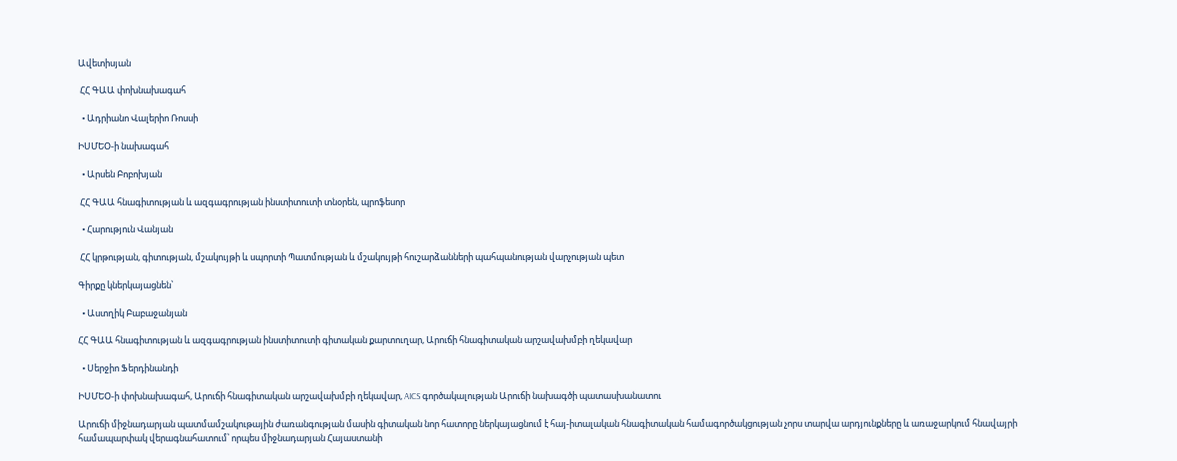Ավետիսյան

 ՀՀ ԳԱԱ փոխնախագահ

  • Ադրիանո Վալերիո Ռոսսի

ԻՍՄԵՕ-ի նախագահ

  • Արսեն Բոբոխյան

 ՀՀ ԳԱԱ հնագիտության և ազգագրության ինստիտուտի տնօրեն, պրոֆեսոր

  • Հարություն Վանյան

 ՀՀ կրթության, գիտության, մշակույթի և սպորտի Պատմության և մշակույթի հուշարձանների պահպանության վարչության պետ

Գիրքը կներկայացնեն՝

  • Աստղիկ Բաբաջանյան

ՀՀ ԳԱԱ հնագիտության և ազգագրության ինստիտուտի գիտական քարտուղար, Արուճի հնագիտական արշավախմբի ղեկավար

  • Սերջիո Ֆերդինանդի

ԻՍՄԵՕ-ի փոխնախագահ, Արուճի հնագիտական արշավախմբի ղեկավար, AICS գործակալության Արուճի նախագծի պատասխանատու

Արուճի միջնադարյան պատմամշակութային ժառանգության մասին գիտական նոր հատորը ներկայացնում է հայ-իտալական հնագիտական համագործակցության չորս տարվա արդյունքները և առաջարկում հնավայրի համապարփակ վերագնահատում՝ որպես միջնադարյան Հայաստանի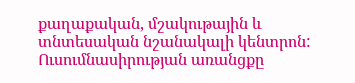քաղաքական, մշակութային և տնտեսական նշանակալի կենտրոն: Ուսումնասիրության առանցքը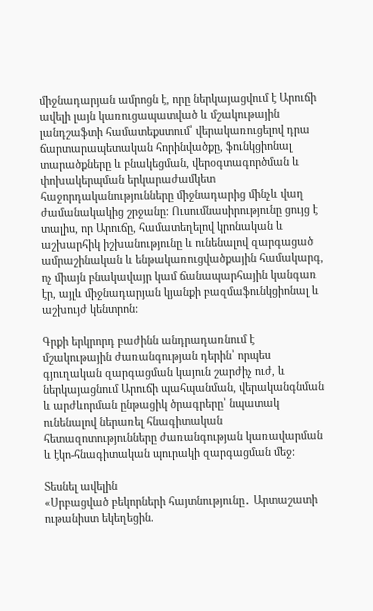միջնադարյան ամրոցն է, որը ներկայացվում է Արուճի ավելի լայն կառուցապատված և մշակութային լանդշաֆտի համատեքստում՝ վերակառուցելով դրա ճարտարապետական հորինվածքը, ֆունկցիոնալ տարածքները և բնակեցման, վերօգտագործման և փոխակերպման երկարաժամկետ հաջորդականությունները միջնադարից մինչև վաղ ժամանակակից շրջանը: Ուսումնասիրությունը ցույց է տալիս, որ Արուճը, համատեղելով կրոնական և աշխարհիկ իշխանությունը և ունենալով զարգացած ամրաշինական և ենթակառուցվածքային համակարգ, ոչ միայն բնակավայր կամ ճանապարհային կանգառ էր, այլև միջնադարյան կյանքի բազմաֆունկցիոնալ և աշխույժ կենտրոն:

Գրքի երկրորդ բաժինն անդրադառնում է մշակութային ժառանգության դերին՝ որպես գյուղական զարգացման կայուն շարժիչ ուժ, և ներկայացնում Արուճի պահպանման, վերականգնման և արժևորման ընթացիկ ծրագրերը՝ նպատակ ունենալով ներառել հնագիտական հետազոտությունները ժառանգության կառավարման և էկո-հնագիտական պուրակի զարգացման մեջ:

Տեսնել ավելին
«Սրբացված բեկորների հայտնությունը․ Արտաշատի ութանիստ եկեղեցին.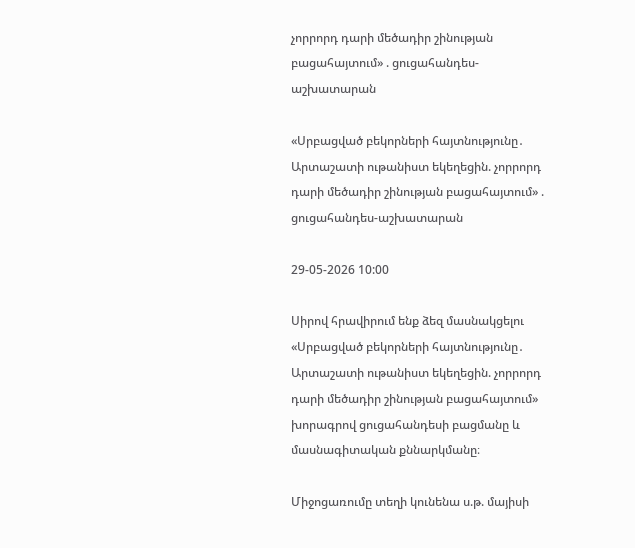չորրորդ դարի մեծադիր շինության բացահայտում» . ցուցահանդես-աշխատարան

«Սրբացված բեկորների հայտնությունը․ Արտաշատի ութանիստ եկեղեցին. չորրորդ դարի մեծադիր շինության բացահայտում» . ցուցահանդես-աշխատարան

29-05-2026 10:00

Սիրով հրավիրում ենք ձեզ մասնակցելու «Սրբացված բեկորների հայտնությունը․ Արտաշատի ութանիստ եկեղեցին. չորրորդ դարի մեծադիր շինության բացահայտում» խորագրով ցուցահանդեսի բացմանը և մասնագիտական քննարկմանը։

Միջոցառումը տեղի կունենա ս.թ. մայիսի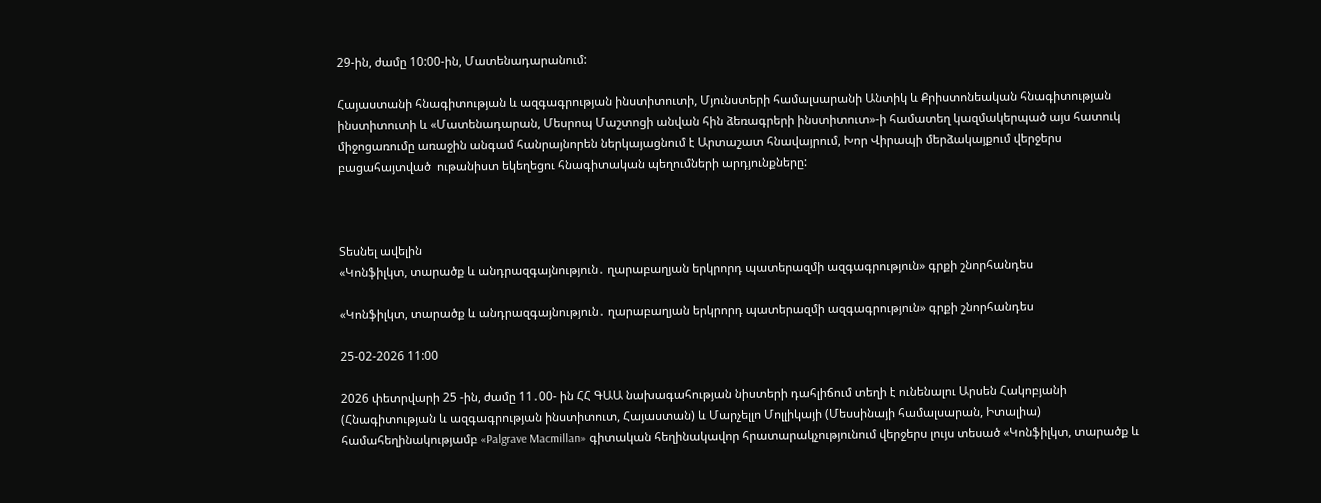29-ին, ժամը 10:00-ին, Մատենադարանում:

Հայաստանի հնագիտության և ազգագրության ինստիտուտի, Մյունստերի համալսարանի Անտիկ և Քրիստոնեական հնագիտության ինստիտուտի և «Մատենադարան, Մեսրոպ Մաշտոցի անվան հին ձեռագրերի ինստիտուտ»-ի համատեղ կազմակերպած այս հատուկ միջոցառումը առաջին անգամ հանրայնորեն ներկայացնում է Արտաշատ հնավայրում, Խոր Վիրապի մերձակայքում վերջերս բացահայտված  ութանիստ եկեղեցու հնագիտական պեղումների արդյունքները:



Տեսնել ավելին
«Կոնֆիլկտ, տարածք և անդրազգայնություն․ ղարաբաղյան երկրորդ պատերազմի ազգագրություն» գրքի շնորհանդես

«Կոնֆիլկտ, տարածք և անդրազգայնություն․ ղարաբաղյան երկրորդ պատերազմի ազգագրություն» գրքի շնորհանդես

25-02-2026 11:00

2026 փետրվարի 25 -ին, ժամը 11․00- ին ՀՀ ԳԱԱ նախագահության նիստերի դահլիճում տեղի է ունենալու Արսեն Հակոբյանի (Հնագիտության և ազգագրության ինստիտուտ, Հայաստան) և Մարչելլո Մոլլիկայի (Մեսսինայի համալսարան, Իտալիա) համահեղինակությամբ «Palgrave Macmillan» գիտական հեղինակավոր հրատարակչությունում վերջերս լույս տեսած «Կոնֆիլկտ, տարածք և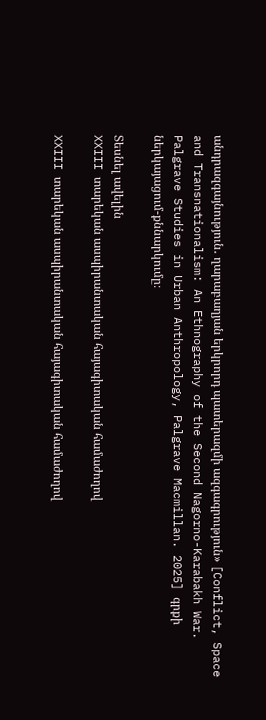անդրազգայնություն․ ղարաբաղյան երկրորդ պատերազմի ազգագրություն» [Conflict, Space and Transnationalism: An Ethnography of the Second Nagorno-Karabakh War. Palgrave Studies in Urban Anthropology, Palgrave Macmillan. 2025] գրքի ներկայացում-քննարկումը։

Տեսնել ավելին
XXIII տարեկան ասպիրանտական հայագիտական համաժողով

XXIII տարեկան ասպիրանտական հայագիտական համաժողով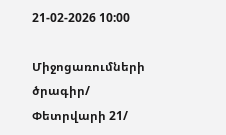21-02-2026 10:00

Միջոցառումների ծրագիր/ Փետրվարի 21/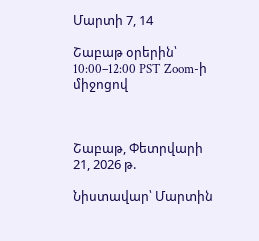Մարտի 7, 14

Շաբաթ օրերին՝ 10:00–12:00 PST Zoom-ի միջոցով



Շաբաթ, Փետրվարի 21, 2026 թ.

Նիստավար՝ Մարտին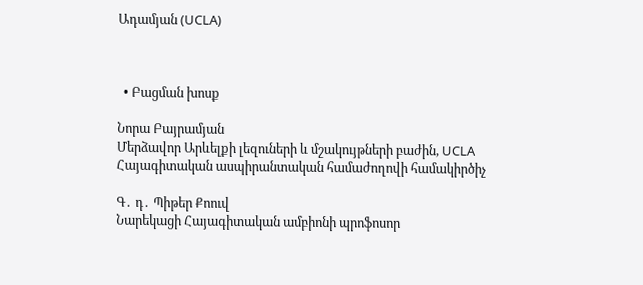Ադամյան (UCLA)



  • Բացման խոսք

Նորա Բայրամյան
Մերձավոր Արևելքի լեզուների և մշակույթների բաժին, UCLA                                                                                                                                                Հայագիտական ասպիրանտական համաժողովի համակիրծիչ

Գ․ դ․ Պիթեր Քոուվ
Նարեկացի Հայագիտական ամբիոնի պրոֆոսոր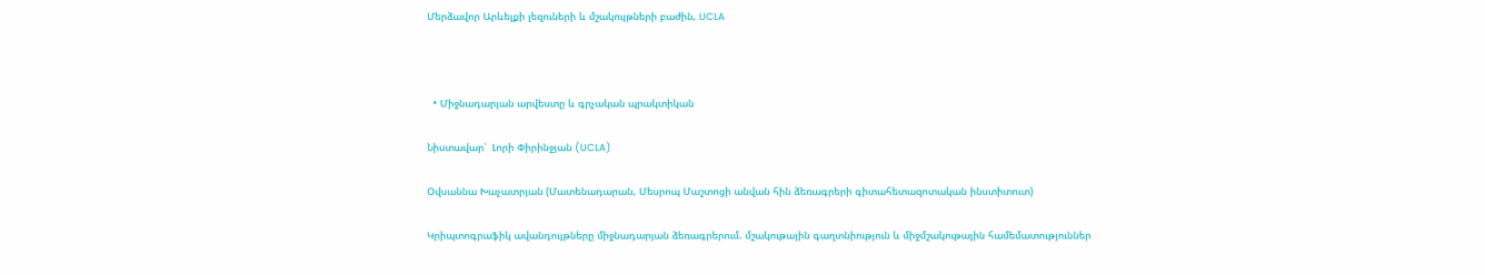Մերձավոր Արևելքի լեզուների և մշակույթների բաժին, UCLA



  • Միջնադարյան արվեստը և գրչական պրակտիկան

Նիստավար՝  Լորի Փիրինջյան (UCLA)

Օվսաննա Խաչատրյան (Մատենադարան, Մեսրոպ Մաշտոցի անվան հին ձեռագրերի գիտահետազոտական ինստիտուտ)

Կրիպտոգրաֆիկ ավանդույթները միջնադարյան ձեռագրերում. մշակութային գաղտնիություն և միջմշակութային համեմատություններ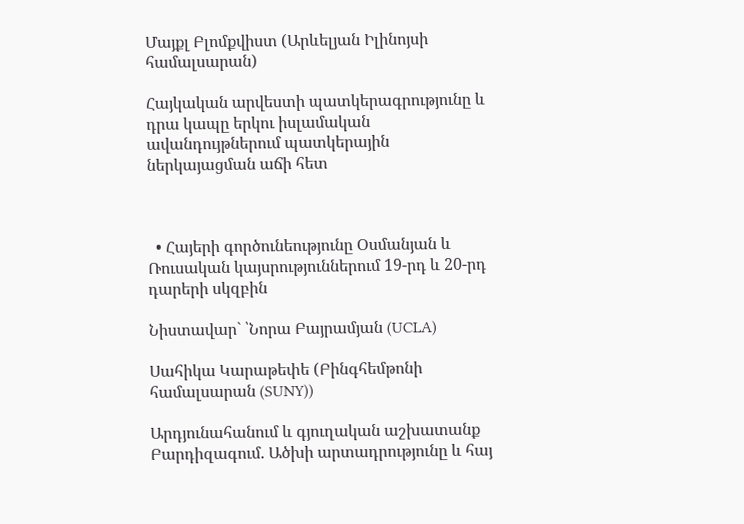Մայքլ Բլոմքվիստ (Արևելյան Իլինոյսի համալսարան)

Հայկական արվեստի պատկերագրությունը և դրա կապը երկու իսլամական ավանդույթներում պատկերային ներկայացման աճի հետ



  • Հայերի գործունեությունը Օսմանյան և Ռուսական կայսրություններում 19-րդ և 20-րդ դարերի սկզբին

Նիստավար` ՝Նորա Բայրամյան (UCLA)

Սահիկա Կարաթեփե (Բինգհեմթոնի համալսարան (SUNY))

Արդյունահանում և գյուղական աշխատանք Բարդիզագում. Ածխի արտադրությունը և հայ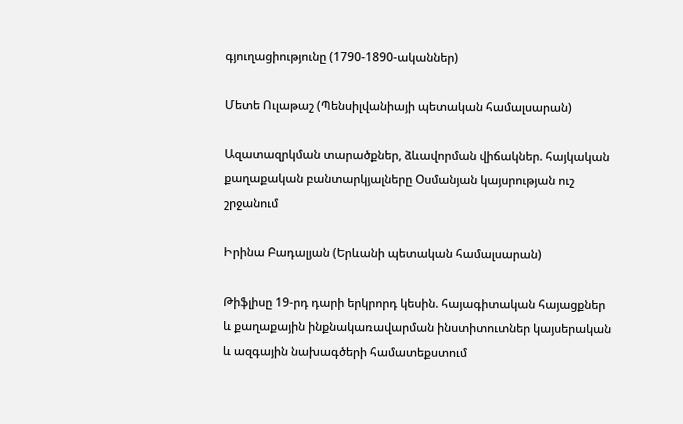գյուղացիությունը (1790-1890-ականներ)

Մետե Ուլաթաշ (Պենսիլվանիայի պետական համալսարան)

Ազատազրկման տարածքներ, ձևավորման վիճակներ. հայկական քաղաքական բանտարկյալները Օսմանյան կայսրության ուշ շրջանում

Իրինա Բադալյան (Երևանի պետական համալսարան)

Թիֆլիսը 19-րդ դարի երկրորդ կեսին. հայագիտական հայացքներ և քաղաքային ինքնակառավարման ինստիտուտներ կայսերական և ազգային նախագծերի համատեքստում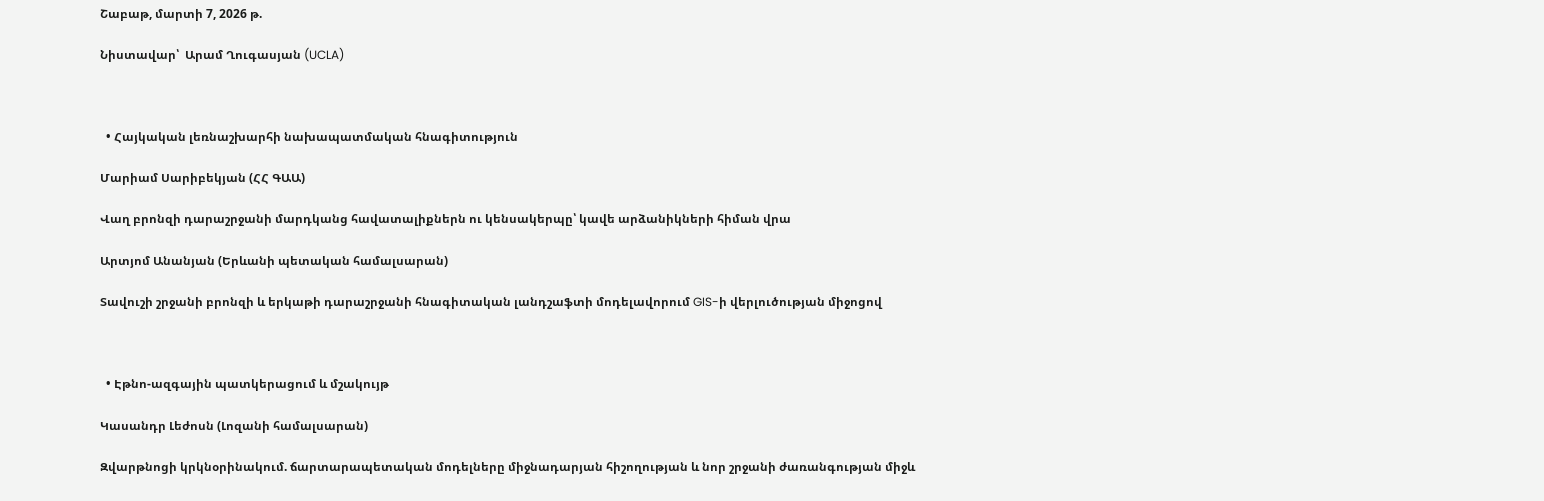Շաբաթ, մարտի 7, 2026 թ.

Նիստավար՝  Արամ Ղուգասյան (UCLA)



  • Հայկական լեռնաշխարհի նախապատմական հնագիտություն

Մարիամ Սարիբեկյան (ՀՀ ԳԱԱ)

Վաղ բրոնզի դարաշրջանի մարդկանց հավատալիքներն ու կենսակերպը՝ կավե արձանիկների հիման վրա

Արտյոմ Անանյան (Երևանի պետական համալսարան)

Տավուշի շրջանի բրոնզի և երկաթի դարաշրջանի հնագիտական լանդշաֆտի մոդելավորում GIS-ի վերլուծության միջոցով



  • Էթնո-ազգային պատկերացում և մշակույթ

Կասանդր Լեժոսն (Լոզանի համալսարան)

Զվարթնոցի կրկնօրինակում. ճարտարապետական մոդելները միջնադարյան հիշողության և նոր շրջանի ժառանգության միջև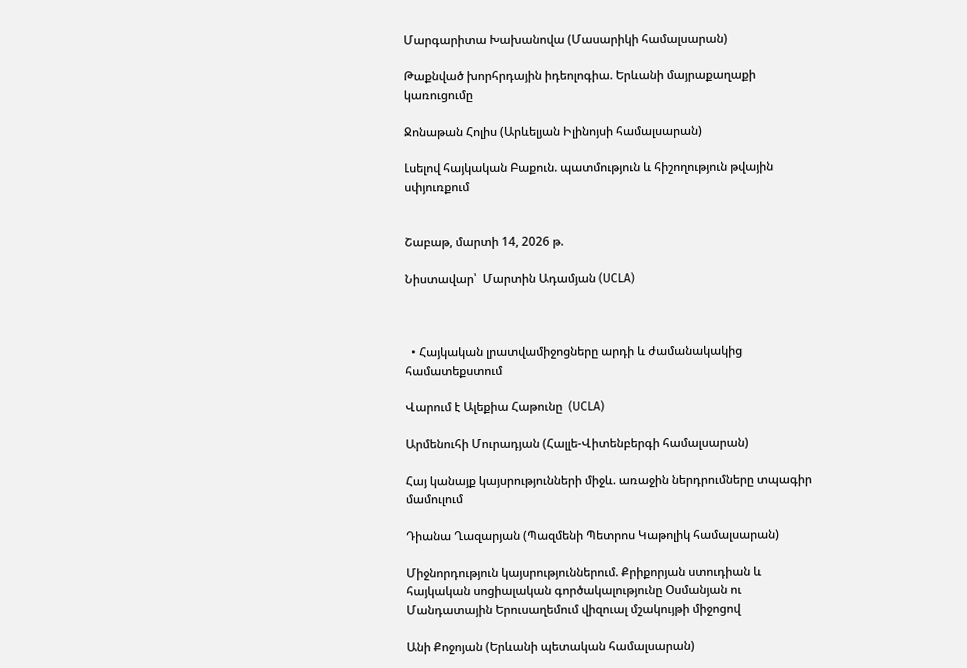Մարգարիտա Խախանովա (Մասարիկի համալսարան)

Թաքնված խորհրդային իդեոլոգիա. Երևանի մայրաքաղաքի կառուցումը

Ջոնաթան Հոլիս (Արևելյան Իլինոյսի համալսարան)

Լսելով հայկական Բաքուն. պատմություն և հիշողություն թվային սփյուռքում


Շաբաթ, մարտի 14, 2026 թ.

Նիստավար՝  Մարտին Ադամյան (UCLA)



  • Հայկական լրատվամիջոցները արդի և ժամանակակից համատեքստում

Վարում է Ալեքիա Հաթունը  (UCLA)

Արմենուհի Մուրադյան (Հալլե-Վիտենբերգի համալսարան)

Հայ կանայք կայսրությունների միջև. առաջին ներդրումները տպագիր մամուլում

Դիանա Ղազարյան (Պազմենի Պետրոս Կաթոլիկ համալսարան)

Միջնորդություն կայսրություններում. Քրիքորյան ստուդիան և հայկական սոցիալական գործակալությունը Օսմանյան ու Մանդատային Երուսաղեմում վիզուալ մշակույթի միջոցով

Անի Քոջոյան (Երևանի պետական համալսարան)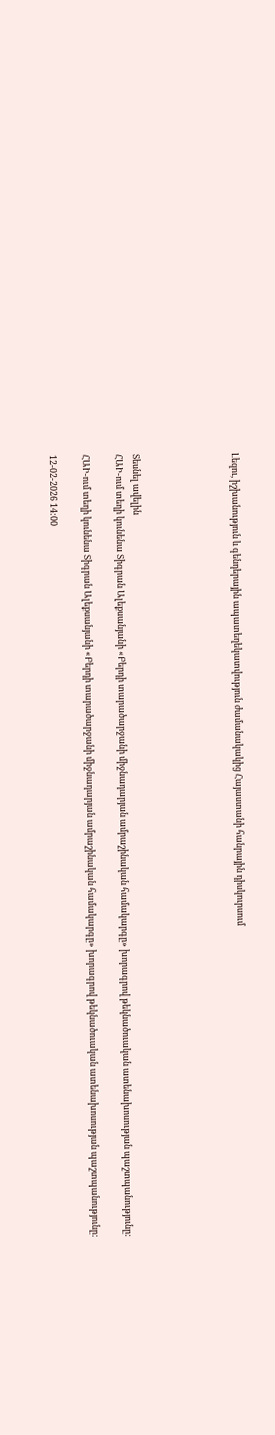Լեզու, իշխանություն և գենդերային ապատեղեկատվություն ժամանակակից Հայաստանի հանրային դիսկուրսում





Տեսնել ավելին
ՀԱԻ-ում տեղի կունենա Տիգրան Ալեքսանյանի «Բերդի տարածարջանի միջնադարյան ամրաշինական համակարգը» խորագրով թեկնածուական ատենախոսության պաշտպանությունը:

ՀԱԻ-ում տեղի կունենա Տիգրան Ալեքսանյանի «Բերդի տարածարջանի միջնադարյան ամրաշինական համակարգը» խորագրով թեկնածուական ատենախոսության պաշտպանությունը:

12-02-2026 14:00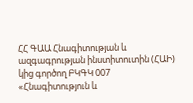ՀՀ ԳԱԱ Հնագիտության և ազգագրության ինստիտուտին (ՀԱԻ) կից գործող ԲԿԳԿ 007 «Հնագիտություն և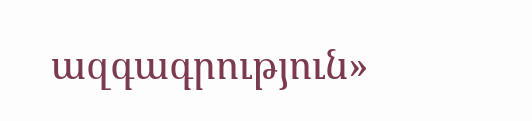ազգագրություն»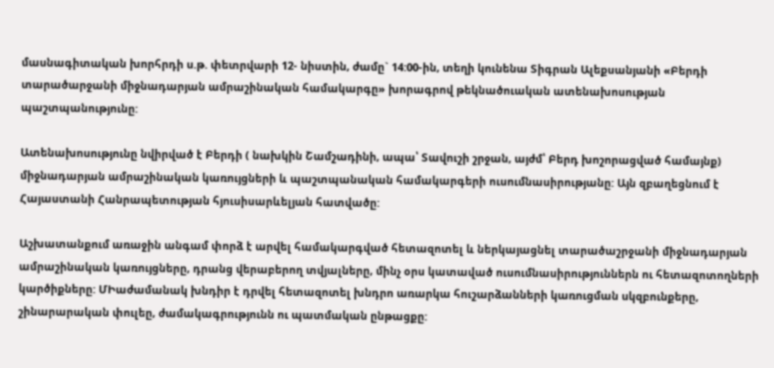մասնագիտական խորհրդի ս.թ. փետրվարի 12- նիստին, ժամը` 14:00-ին, տեղի կունենա Տիգրան Ալեքսանյանի «Բերդի տարածարջանի միջնադարյան ամրաշինական համակարգը» խորագրով թեկնածուական ատենախոսության պաշտպանությունը:

Ատենախոսությունը նվիրված է Բերդի ( նախկին Շամշադինի, ապա՝ Տավուշի շրջան, այժմ՝ Բերդ խոշորացված համայնք) միջնադարյան ամրաշինական կառույցների և պաշտպանական համակարգերի ուսումնասիրությանը: Այն զբաղեցնում է Հայաստանի Հանրապետության հյուսիսարևելյան հատվածը:

Աշխատանքում առաջին անգամ փորձ է արվել համակարգված հետազոտել և ներկայացնել տարածաշրջանի միջնադարյան ամրաշինական կառույցները, դրանց վերաբերող տվյալները, մինչ օրս կատաված ուսումնասիրություններն ու հետազոտողների կարծիքները: ՄԻաժամանակ խնդիր է դրվել հետազոտել խնդրո առարկա հուշարձանների կառուցման սկզբունքերը, շինարարական փուլեը, ժամակագրությունն ու պատմական ընթացքը: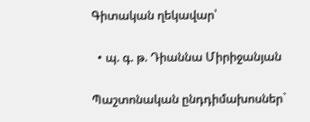Գիտական ղեկավար՝

  • պ. գ. թ. Դիաննա Միրիջանյան

Պաշտոնական ընդդիմախոսներ`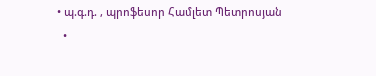• պ.գ.դ. , պրոֆեսոր Համլետ Պետրոսյան
  •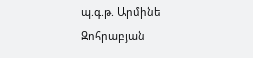պ.գ.թ. Արմինե Զոհրաբյան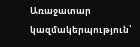Առաջատար կազմակերպություն՝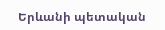Երևանի պետական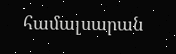համալսարան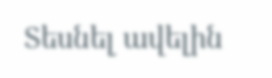Տեսնել ավելին